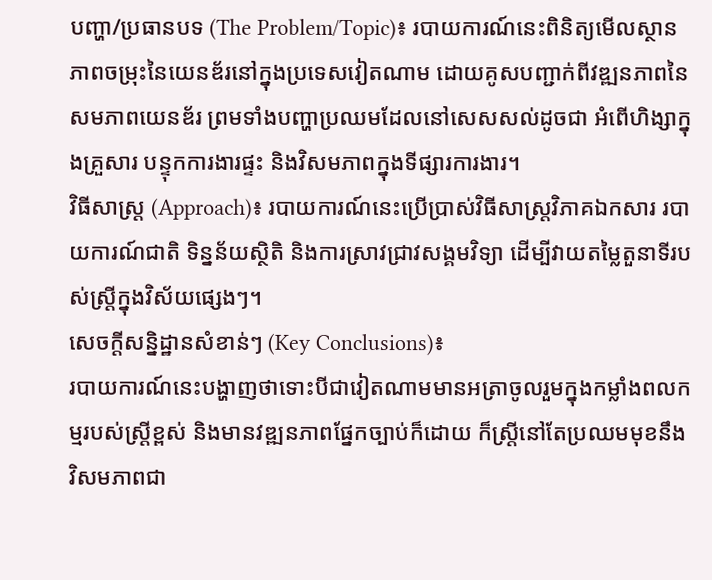បញ្ហា/ប្រធានបទ (The Problem/Topic)៖ របាយការណ៍នេះពិនិត្យមើលស្ថានភាពចម្រុះនៃយេនឌ័រនៅក្នុងប្រទេសវៀតណាម ដោយគូសបញ្ជាក់ពីវឌ្ឍនភាពនៃសមភាពយេនឌ័រ ព្រមទាំងបញ្ហាប្រឈមដែលនៅសេសសល់ដូចជា អំពើហិង្សាក្នុងគ្រួសារ បន្ទុកការងារផ្ទះ និងវិសមភាពក្នុងទីផ្សារការងារ។
វិធីសាស្ត្រ (Approach)៖ របាយការណ៍នេះប្រើប្រាស់វិធីសាស្ត្រវិភាគឯកសារ របាយការណ៍ជាតិ ទិន្នន័យស្ថិតិ និងការស្រាវជ្រាវសង្គមវិទ្យា ដើម្បីវាយតម្លៃតួនាទីរបស់ស្ត្រីក្នុងវិស័យផ្សេងៗ។
សេចក្តីសន្និដ្ឋានសំខាន់ៗ (Key Conclusions)៖
របាយការណ៍នេះបង្ហាញថាទោះបីជាវៀតណាមមានអត្រាចូលរួមក្នុងកម្លាំងពលកម្មរបស់ស្ត្រីខ្ពស់ និងមានវឌ្ឍនភាពផ្នែកច្បាប់ក៏ដោយ ក៏ស្ត្រីនៅតែប្រឈមមុខនឹងវិសមភាពជា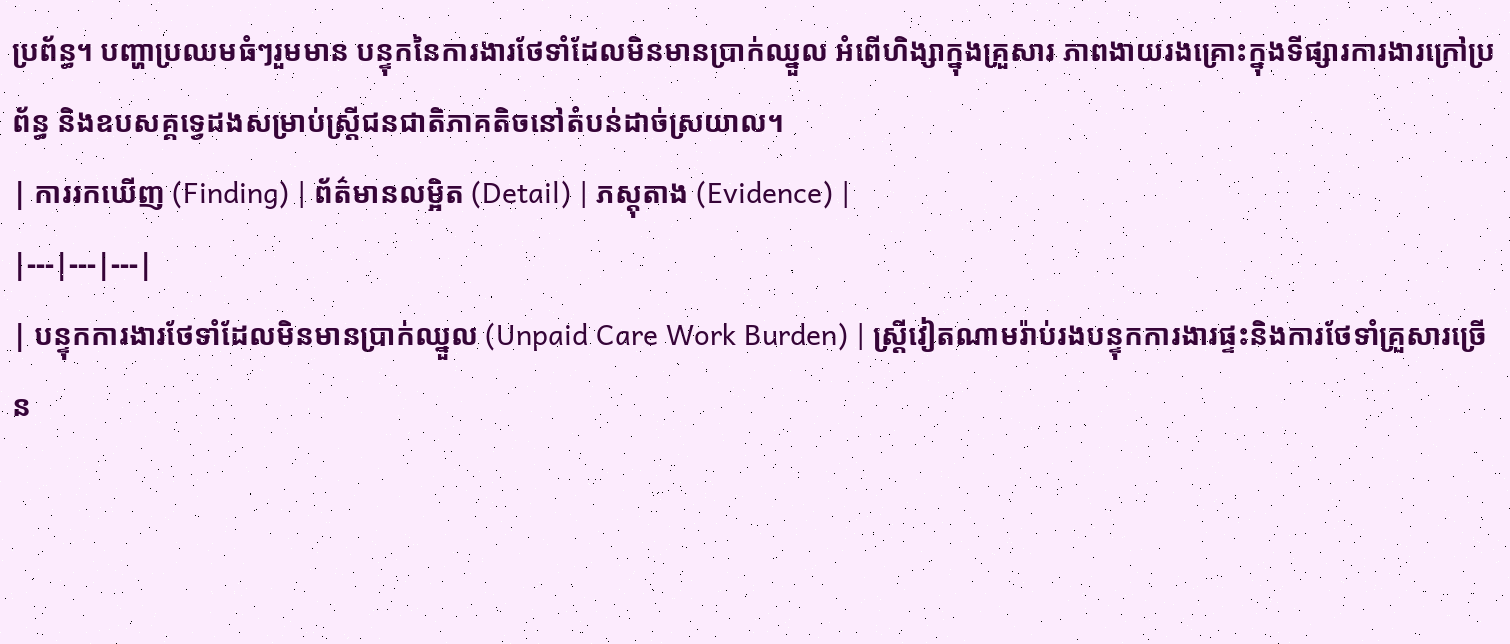ប្រព័ន្ធ។ បញ្ហាប្រឈមធំៗរួមមាន បន្ទុកនៃការងារថែទាំដែលមិនមានប្រាក់ឈ្នួល អំពើហិង្សាក្នុងគ្រួសារ ភាពងាយរងគ្រោះក្នុងទីផ្សារការងារក្រៅប្រព័ន្ធ និងឧបសគ្គទ្វេដងសម្រាប់ស្ត្រីជនជាតិភាគតិចនៅតំបន់ដាច់ស្រយាល។
| ការរកឃើញ (Finding) | ព័ត៌មានលម្អិត (Detail) | ភស្តុតាង (Evidence) |
|---|---|---|
| បន្ទុកការងារថែទាំដែលមិនមានប្រាក់ឈ្នួល (Unpaid Care Work Burden) | ស្ត្រីវៀតណាមរ៉ាប់រងបន្ទុកការងារផ្ទះនិងការថែទាំគ្រួសារច្រើន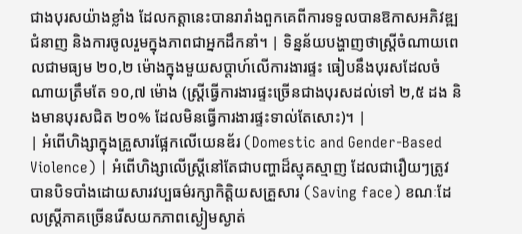ជាងបុរសយ៉ាងខ្លាំង ដែលកត្តានេះបានរារាំងពួកគេពីការទទួលបានឱកាសអភិវឌ្ឍជំនាញ និងការចូលរួមក្នុងភាពជាអ្នកដឹកនាំ។ | ទិន្នន័យបង្ហាញថាស្ត្រីចំណាយពេលជាមធ្យម ២០,២ ម៉ោងក្នុងមួយសប្តាហ៍លើការងារផ្ទះ ធៀបនឹងបុរសដែលចំណាយត្រឹមតែ ១០,៧ ម៉ោង (ស្ត្រីធ្វើការងារផ្ទះច្រើនជាងបុរសដល់ទៅ ២,៥ ដង និងមានបុរសជិត ២០% ដែលមិនធ្វើការងារផ្ទះទាល់តែសោះ)។ |
| អំពើហិង្សាក្នុងគ្រួសារផ្អែកលើយេនឌ័រ (Domestic and Gender-Based Violence) | អំពើហិង្សាលើស្ត្រីនៅតែជាបញ្ហាដ៏ស្មុគស្មាញ ដែលជារឿយៗត្រូវបានបិទបាំងដោយសារវប្បធម៌រក្សាកិត្តិយសគ្រួសារ (Saving face) ខណៈដែលស្ត្រីភាគច្រើនរើសយកភាពស្ងៀមស្ងាត់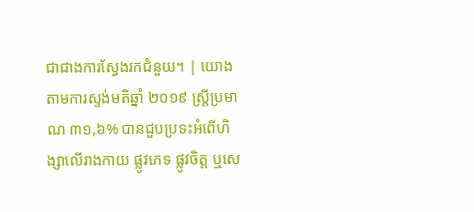ជាជាងការស្វែងរកជំនួយ។ | យោងតាមការស្ទង់មតិឆ្នាំ ២០១៩ ស្ត្រីប្រមាណ ៣១,៦% បានជួបប្រទះអំពើហិង្សាលើរាងកាយ ផ្លូវភេទ ផ្លូវចិត្ត ឬសេ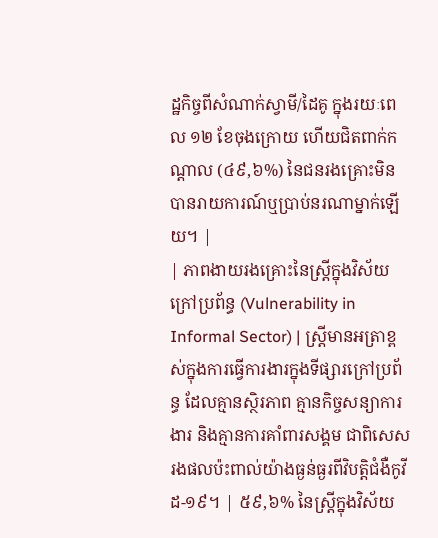ដ្ឋកិច្ចពីសំណាក់ស្វាមី/ដៃគូ ក្នុងរយៈពេល ១២ ខែចុងក្រោយ ហើយជិតពាក់កណ្តាល (៤៩,៦%) នៃជនរងគ្រោះមិនបានរាយការណ៍ឬប្រាប់នរណាម្នាក់ឡើយ។ |
| ភាពងាយរងគ្រោះនៃស្ត្រីក្នុងវិស័យក្រៅប្រព័ន្ធ (Vulnerability in Informal Sector) | ស្ត្រីមានអត្រាខ្ពស់ក្នុងការធ្វើការងារក្នុងទីផ្សារក្រៅប្រព័ន្ធ ដែលគ្មានស្ថិរភាព គ្មានកិច្ចសន្យាការងារ និងគ្មានការគាំពារសង្គម ជាពិសេសរងផលប៉ះពាល់យ៉ាងធ្ងន់ធ្ងរពីវិបត្តិជំងឺកូវីដ-១៩។ | ៥៩,៦% នៃស្ត្រីក្នុងវិស័យ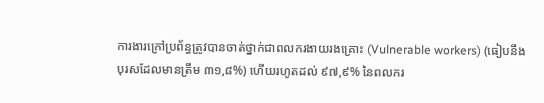ការងារក្រៅប្រព័ន្ធត្រូវបានចាត់ថ្នាក់ជាពលករងាយរងគ្រោះ (Vulnerable workers) (ធៀបនឹងបុរសដែលមានត្រឹម ៣១,៨%) ហើយរហូតដល់ ៩៧,៩% នៃពលករ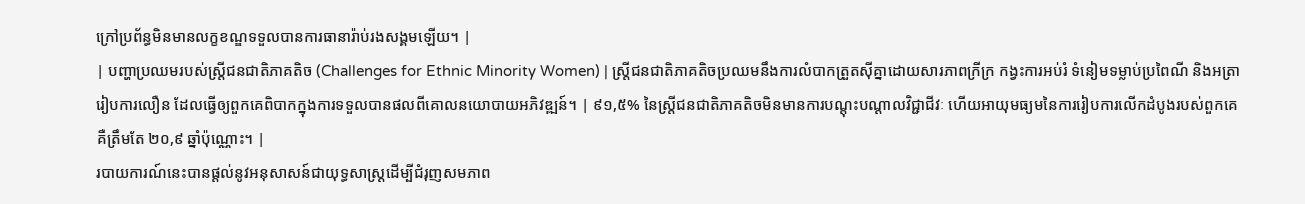ក្រៅប្រព័ន្ធមិនមានលក្ខខណ្ឌទទួលបានការធានារ៉ាប់រងសង្គមឡើយ។ |
| បញ្ហាប្រឈមរបស់ស្ត្រីជនជាតិភាគតិច (Challenges for Ethnic Minority Women) | ស្ត្រីជនជាតិភាគតិចប្រឈមនឹងការលំបាកត្រួតស៊ីគ្នាដោយសារភាពក្រីក្រ កង្វះការអប់រំ ទំនៀមទម្លាប់ប្រពៃណី និងអត្រារៀបការលឿន ដែលធ្វើឲ្យពួកគេពិបាកក្នុងការទទួលបានផលពីគោលនយោបាយអភិវឌ្ឍន៍។ | ៩១,៥% នៃស្ត្រីជនជាតិភាគតិចមិនមានការបណ្តុះបណ្តាលវិជ្ជាជីវៈ ហើយអាយុមធ្យមនៃការរៀបការលើកដំបូងរបស់ពួកគេគឺត្រឹមតែ ២០,៩ ឆ្នាំប៉ុណ្ណោះ។ |
របាយការណ៍នេះបានផ្តល់នូវអនុសាសន៍ជាយុទ្ធសាស្ត្រដើម្បីជំរុញសមភាព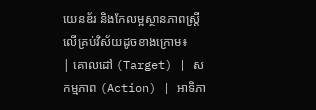យេនឌ័រ និងកែលម្អស្ថានភាពស្ត្រីលើគ្រប់វិស័យដូចខាងក្រោម៖
| គោលដៅ (Target) | សកម្មភាព (Action) | អាទិភា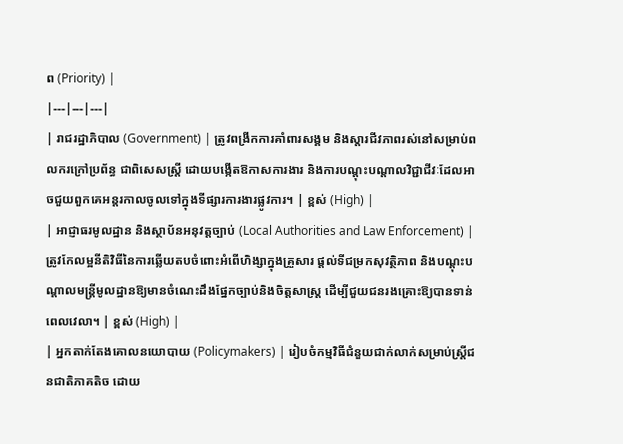ព (Priority) |
|---|---|---|
| រាជរដ្ឋាភិបាល (Government) | ត្រូវពង្រីកការគាំពារសង្គម និងស្តារជីវភាពរស់នៅសម្រាប់ពលករក្រៅប្រព័ន្ធ ជាពិសេសស្ត្រី ដោយបង្កើតឱកាសការងារ និងការបណ្តុះបណ្តាលវិជ្ជាជីវៈដែលអាចជួយពួកគេអន្តរកាលចូលទៅក្នុងទីផ្សារការងារផ្លូវការ។ | ខ្ពស់ (High) |
| អាជ្ញាធរមូលដ្ឋាន និងស្ថាប័នអនុវត្តច្បាប់ (Local Authorities and Law Enforcement) | ត្រូវកែលម្អនីតិវិធីនៃការឆ្លើយតបចំពោះអំពើហិង្សាក្នុងគ្រួសារ ផ្តល់ទីជម្រកសុវត្ថិភាព និងបណ្តុះបណ្តាលមន្ត្រីមូលដ្ឋានឱ្យមានចំណេះដឹងផ្នែកច្បាប់និងចិត្តសាស្ត្រ ដើម្បីជួយជនរងគ្រោះឱ្យបានទាន់ពេលវេលា។ | ខ្ពស់ (High) |
| អ្នកតាក់តែងគោលនយោបាយ (Policymakers) | រៀបចំកម្មវិធីជំនួយជាក់លាក់សម្រាប់ស្ត្រីជនជាតិភាគតិច ដោយ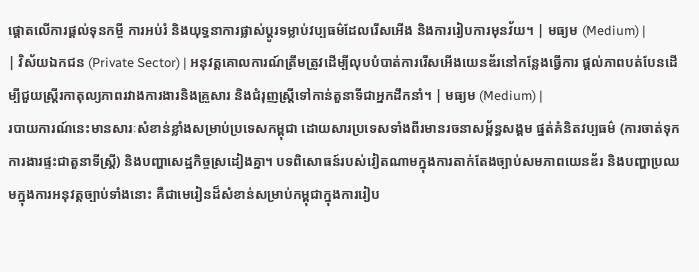ផ្តោតលើការផ្តល់ទុនកម្ចី ការអប់រំ និងយុទ្ធនាការផ្លាស់ប្តូរទម្លាប់វប្បធម៌ដែលរើសអើង និងការរៀបការមុនវ័យ។ | មធ្យម (Medium) |
| វិស័យឯកជន (Private Sector) | អនុវត្តគោលការណ៍ត្រឹមត្រូវដើម្បីលុបបំបាត់ការរើសអើងយេនឌ័រនៅកន្លែងធ្វើការ ផ្តល់ភាពបត់បែនដើម្បីជួយស្ត្រីរកាតុល្យភាពរវាងការងារនិងគ្រួសារ និងជំរុញស្ត្រីទៅកាន់តួនាទីជាអ្នកដឹកនាំ។ | មធ្យម (Medium) |
របាយការណ៍នេះមានសារៈសំខាន់ខ្លាំងសម្រាប់ប្រទេសកម្ពុជា ដោយសារប្រទេសទាំងពីរមានរចនាសម្ព័ន្ធសង្គម ផ្នត់គំនិតវប្បធម៌ (ការចាត់ទុកការងារផ្ទះជាតួនាទីស្ត្រី) និងបញ្ហាសេដ្ឋកិច្ចស្រដៀងគ្នា។ បទពិសោធន៍របស់វៀតណាមក្នុងការតាក់តែងច្បាប់សមភាពយេនឌ័រ និងបញ្ហាប្រឈមក្នុងការអនុវត្តច្បាប់ទាំងនោះ គឺជាមេរៀនដ៏សំខាន់សម្រាប់កម្ពុជាក្នុងការរៀប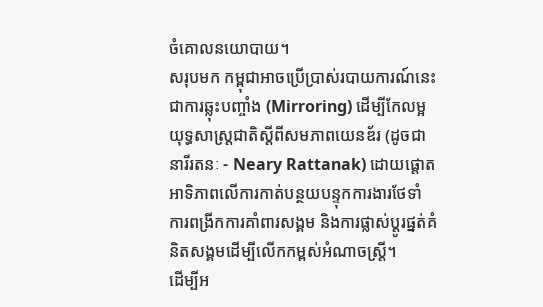ចំគោលនយោបាយ។
សរុបមក កម្ពុជាអាចប្រើប្រាស់របាយការណ៍នេះជាការឆ្លុះបញ្ចាំង (Mirroring) ដើម្បីកែលម្អយុទ្ធសាស្ត្រជាតិស្តីពីសមភាពយេនឌ័រ (ដូចជា នារីរតនៈ - Neary Rattanak) ដោយផ្តោតអាទិភាពលើការកាត់បន្ថយបន្ទុកការងារថែទាំ ការពង្រីកការគាំពារសង្គម និងការផ្លាស់ប្តូរផ្នត់គំនិតសង្គមដើម្បីលើកកម្ពស់អំណាចស្ត្រី។
ដើម្បីអ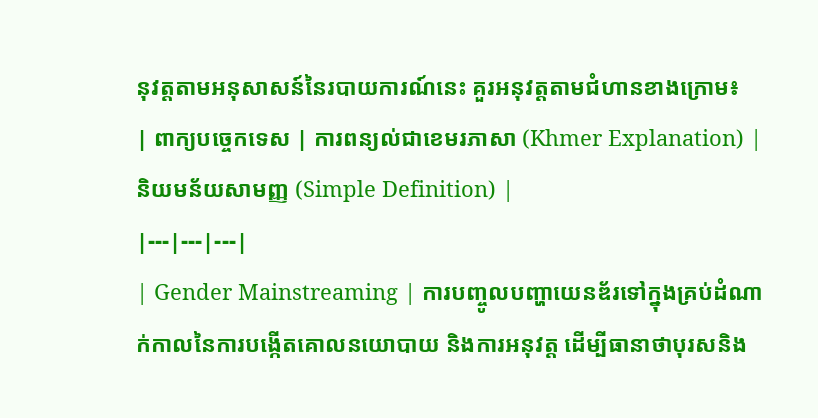នុវត្តតាមអនុសាសន៍នៃរបាយការណ៍នេះ គួរអនុវត្តតាមជំហានខាងក្រោម៖
| ពាក្យបច្ចេកទេស | ការពន្យល់ជាខេមរភាសា (Khmer Explanation) | និយមន័យសាមញ្ញ (Simple Definition) |
|---|---|---|
| Gender Mainstreaming | ការបញ្ចូលបញ្ហាយេនឌ័រទៅក្នុងគ្រប់ដំណាក់កាលនៃការបង្កើតគោលនយោបាយ និងការអនុវត្ត ដើម្បីធានាថាបុរសនិង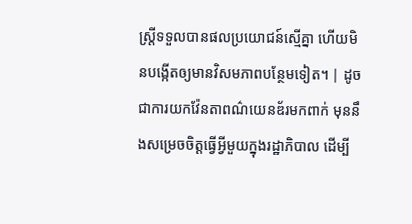ស្ត្រីទទួលបានផលប្រយោជន៍ស្មើគ្នា ហើយមិនបង្កើតឲ្យមានវិសមភាពបន្ថែមទៀត។ | ដូចជាការយកវ៉ែនតាពណ៌យេនឌ័រមកពាក់ មុននឹងសម្រេចចិត្តធ្វើអ្វីមួយក្នុងរដ្ឋាភិបាល ដើម្បី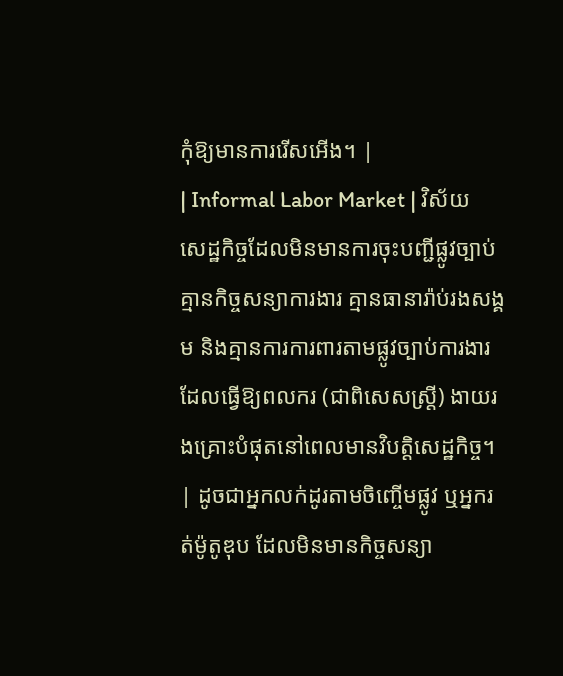កុំឱ្យមានការរើសអើង។ |
| Informal Labor Market | វិស័យសេដ្ឋកិច្ចដែលមិនមានការចុះបញ្ជីផ្លូវច្បាប់ គ្មានកិច្ចសន្យាការងារ គ្មានធានារ៉ាប់រងសង្គម និងគ្មានការការពារតាមផ្លូវច្បាប់ការងារ ដែលធ្វើឱ្យពលករ (ជាពិសេសស្ត្រី) ងាយរងគ្រោះបំផុតនៅពេលមានវិបត្តិសេដ្ឋកិច្ច។ | ដូចជាអ្នកលក់ដូរតាមចិញ្ចើមផ្លូវ ឬអ្នករត់ម៉ូតូឌុប ដែលមិនមានកិច្ចសន្យា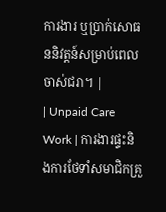ការងារ ឬប្រាក់សោធននិវត្តន៍សម្រាប់ពេលចាស់ជរា។ |
| Unpaid Care Work | ការងារផ្ទះនិងការថែទាំសមាជិកគ្រួ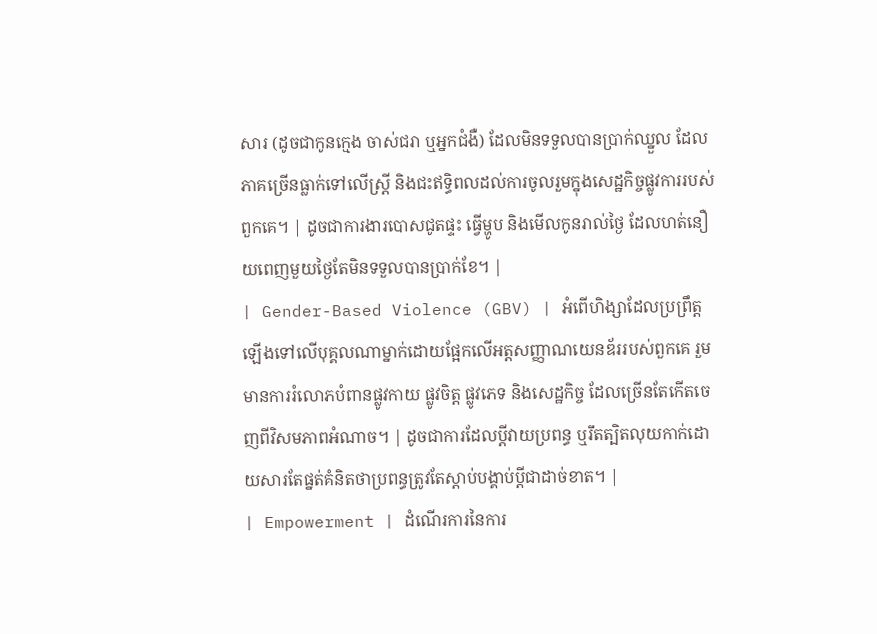សារ (ដូចជាកូនក្មេង ចាស់ជរា ឬអ្នកជំងឺ) ដែលមិនទទួលបានប្រាក់ឈ្នួល ដែលភាគច្រើនធ្លាក់ទៅលើស្ត្រី និងជះឥទ្ធិពលដល់ការចូលរួមក្នុងសេដ្ឋកិច្ចផ្លូវការរបស់ពួកគេ។ | ដូចជាការងារបោសជូតផ្ទះ ធ្វើម្ហូប និងមើលកូនរាល់ថ្ងៃ ដែលហត់នឿយពេញមួយថ្ងៃតែមិនទទួលបានប្រាក់ខែ។ |
| Gender-Based Violence (GBV) | អំពើហិង្សាដែលប្រព្រឹត្តឡើងទៅលើបុគ្គលណាម្នាក់ដោយផ្អែកលើអត្តសញ្ញាណយេនឌ័ររបស់ពួកគេ រួមមានការរំលោភបំពានផ្លូវកាយ ផ្លូវចិត្ត ផ្លូវភេទ និងសេដ្ឋកិច្ច ដែលច្រើនតែកើតចេញពីវិសមភាពអំណាច។ | ដូចជាការដែលប្តីវាយប្រពន្ធ ឬរឹតត្បិតលុយកាក់ដោយសារតែផ្នត់គំនិតថាប្រពន្ធត្រូវតែស្តាប់បង្គាប់ប្តីជាដាច់ខាត។ |
| Empowerment | ដំណើរការនៃការ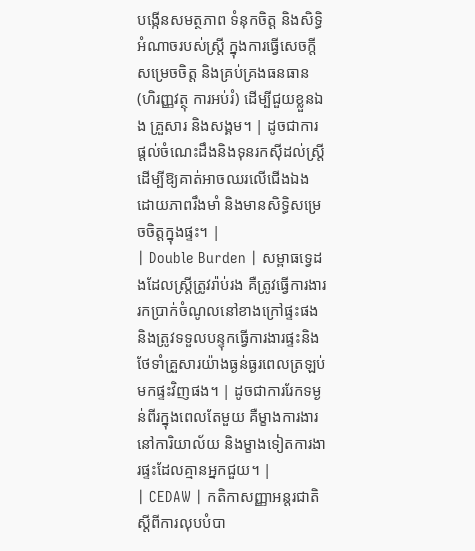បង្កើនសមត្ថភាព ទំនុកចិត្ត និងសិទ្ធិអំណាចរបស់ស្ត្រី ក្នុងការធ្វើសេចក្តីសម្រេចចិត្ត និងគ្រប់គ្រងធនធាន (ហិរញ្ញវត្ថុ ការអប់រំ) ដើម្បីជួយខ្លួនឯង គ្រួសារ និងសង្គម។ | ដូចជាការផ្តល់ចំណេះដឹងនិងទុនរកស៊ីដល់ស្ត្រី ដើម្បីឱ្យគាត់អាចឈរលើជើងឯងដោយភាពរឹងមាំ និងមានសិទ្ធិសម្រេចចិត្តក្នុងផ្ទះ។ |
| Double Burden | សម្ពាធទ្វេដងដែលស្ត្រីត្រូវរ៉ាប់រង គឺត្រូវធ្វើការងាររកប្រាក់ចំណូលនៅខាងក្រៅផ្ទះផង និងត្រូវទទួលបន្ទុកធ្វើការងារផ្ទះនិងថែទាំគ្រួសារយ៉ាងធ្ងន់ធ្ងរពេលត្រឡប់មកផ្ទះវិញផង។ | ដូចជាការរែកទម្ងន់ពីរក្នុងពេលតែមួយ គឺម្ខាងការងារនៅការិយាល័យ និងម្ខាងទៀតការងារផ្ទះដែលគ្មានអ្នកជួយ។ |
| CEDAW | កតិកាសញ្ញាអន្តរជាតិស្តីពីការលុបបំបា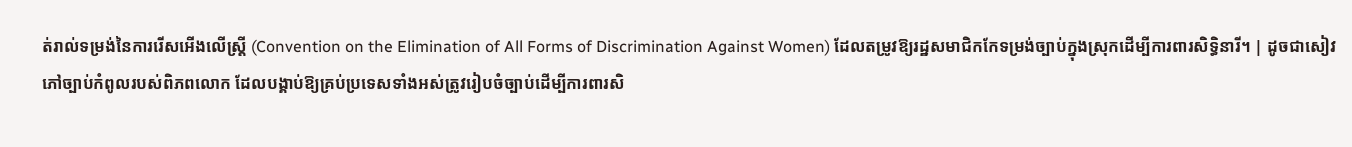ត់រាល់ទម្រង់នៃការរើសអើងលើស្ត្រី (Convention on the Elimination of All Forms of Discrimination Against Women) ដែលតម្រូវឱ្យរដ្ឋសមាជិកកែទម្រង់ច្បាប់ក្នុងស្រុកដើម្បីការពារសិទ្ធិនារី។ | ដូចជាសៀវភៅច្បាប់កំពូលរបស់ពិភពលោក ដែលបង្គាប់ឱ្យគ្រប់ប្រទេសទាំងអស់ត្រូវរៀបចំច្បាប់ដើម្បីការពារសិ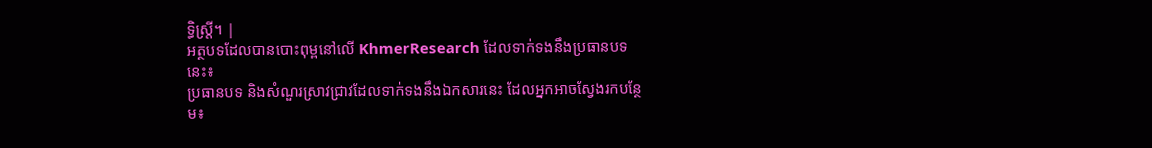ទ្ធិស្ត្រី។ |
អត្ថបទដែលបានបោះពុម្ពនៅលើ KhmerResearch ដែលទាក់ទងនឹងប្រធានបទនេះ៖
ប្រធានបទ និងសំណួរស្រាវជ្រាវដែលទាក់ទងនឹងឯកសារនេះ ដែលអ្នកអាចស្វែងរកបន្ថែម៖